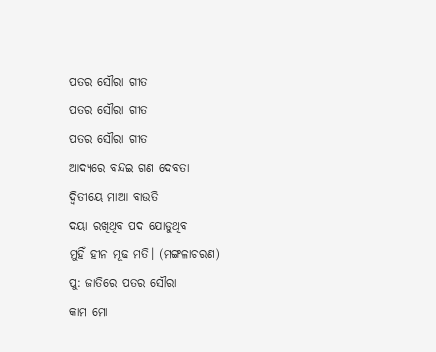ପତର ସୌରା ଗୀତ
ପତର ସୌରା ଗୀତ
ପତର ସୌରା ଗୀତ
ଆଦ୍ୟରେ ବନ୍ଦଇ ଗଣ ଦେବତା
ଦ୍ୱିତୀୟେ ମାଆ ବାଉତି
ଦୟା ରଖିଥିବ ପଦ ଯୋଡୁଥିବ
ମୁହିଁ ହୀନ ମୂଢ ମତି। (ମଙ୍ଗଳାଚରଣ)
ପୁ: ଜାତିରେ ପତର ସୌରା
କାମ ମୋ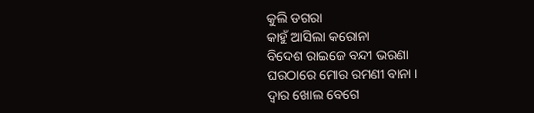କୁଲି ଡଗରା
କାହୁଁ ଆସିଲା କରୋନା
ବିଦେଶ ରାଇଜେ ବନ୍ଦୀ ଭରଣା
ଘରଠାରେ ମୋର ରମଣୀ ବାନା ।
ଦ୍ୱାର ଖୋଲ ବେଗେ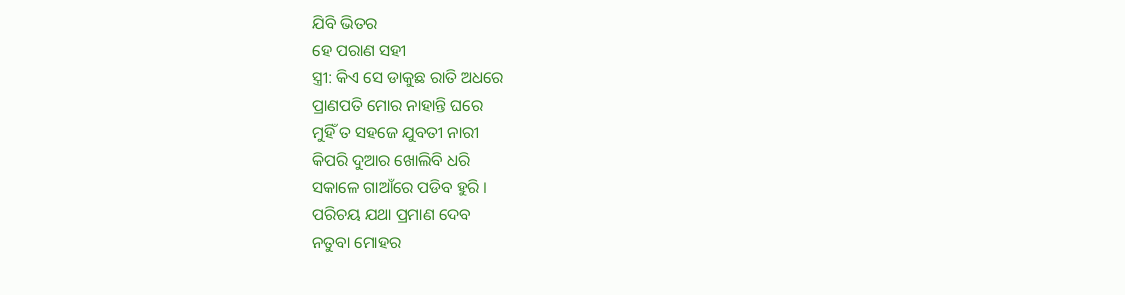ଯିବି ଭିତର
ହେ ପରାଣ ସହୀ
ସ୍ତ୍ରୀ: କିଏ ସେ ଡାକୁଛ ରାତି ଅଧରେ
ପ୍ରାଣପତି ମୋର ନାହାନ୍ତି ଘରେ
ମୁହିଁ ତ ସହଜେ ଯୁବତୀ ନାରୀ
କିପରି ଦୁଆର ଖୋଲିବି ଧରି
ସକାଳେ ଗାଆଁରେ ପଡିବ ହୁରି ।
ପରିଚୟ ଯଥା ପ୍ରମାଣ ଦେବ
ନତୁବା ମୋହର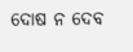ଦୋଷ ନ ଦେବ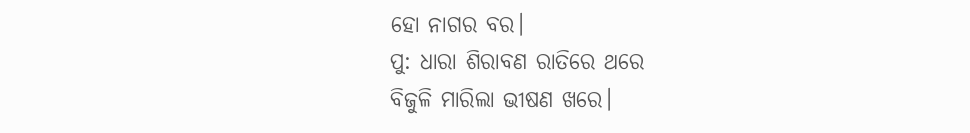ହୋ ନାଗର ବର।
ପୁ: ଧାରା ଶିରାବଣ ରାତିରେ ଥରେ
ବିଜୁଳି ମାରିଲା ଭୀଷଣ ଖରେ।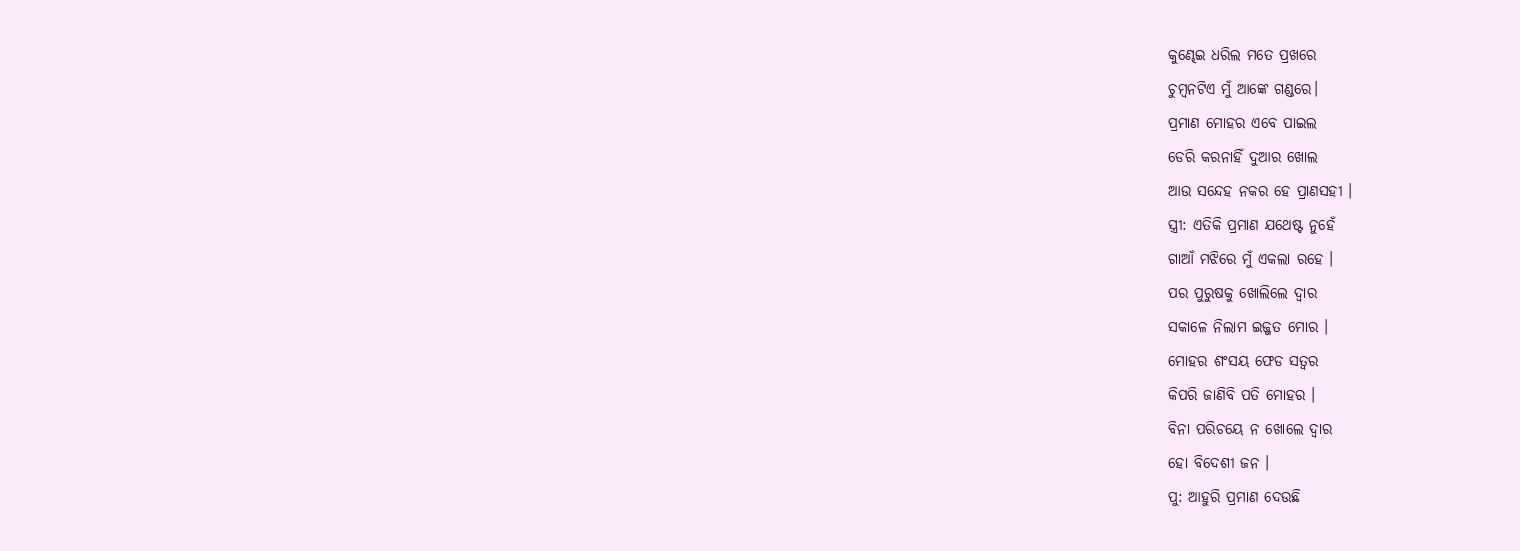କୁଣ୍ଢେଇ ଧରିଲ ମତେ ପ୍ରଖରେ
ଚୁମ୍ବନଟିଏ ମୁଁ ଆଙ୍କେ ଗଣ୍ଡରେ।
ପ୍ରମାଣ ମୋହର ଏବେ ପାଇଲ
ଡେରି କରନାହିଁ ଦୁଆର ଖୋଲ
ଆଉ ସନ୍ଦେହ ନକର ହେ ପ୍ରାଣସହୀ ।
ସ୍ତ୍ରୀ: ଏତିକି ପ୍ରମାଣ ଯଥେଷ୍ଟ ନୁହେଁ
ଗାଆଁ ମଝିରେ ମୁଁ ଏକଲା ରହେ ।
ପର ପୁରୁଷକୁ ଖୋଲିଲେ ଦ୍ୱାର
ସକାଳେ ନିଲାମ ଇଜ୍ଜତ ମୋର ।
ମୋହର ଶଂସୟ ଫେଡ ସତ୍ୱର
କିପରି ଜାଣିବି ପତି ମୋହର ।
ବିନା ପରିଚୟେ ନ ଖୋଲେ ଦ୍ୱାର
ହୋ ବିଦେଶୀ ଜନ ।
ପୁ: ଆହୁରି ପ୍ରମାଣ ଦେଉଛି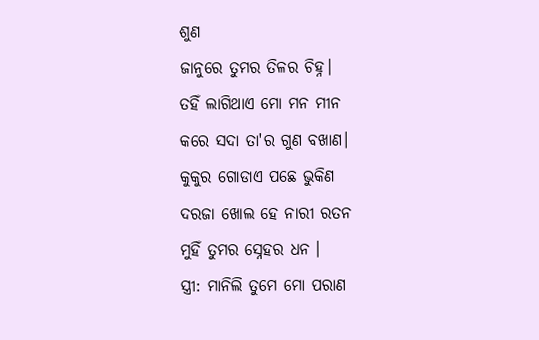ଶୁଣ
ଜାନୁରେ ତୁମର ତିଳର ଚିହ୍ନ।
ତହିଁ ଲାଗିଥାଏ ମୋ ମନ ମୀନ
କରେ ସଦା ତା'ର ଗୁଣ ବଖାଣ।
କୁକୁର ଗୋଡାଏ ପଛେ ଭୁକିଣ
ଦରଜା ଖୋଲ ହେ ନାରୀ ରତନ
ମୁହିଁ ତୁମର ସ୍ନେହର ଧନ ।
ସ୍ତ୍ରୀ: ମାନିଲି ତୁମେ ମୋ ପରାଣ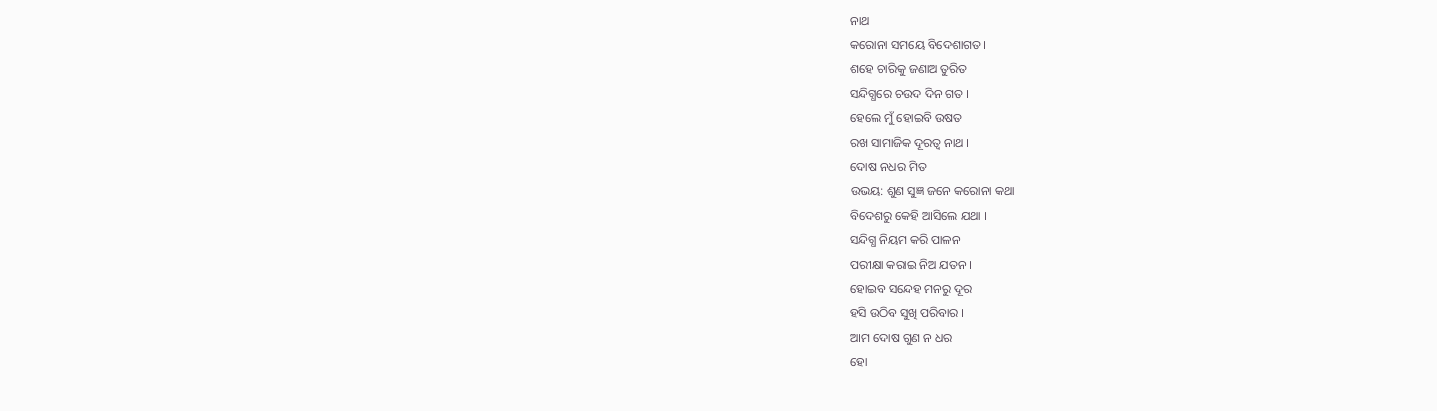ନାଥ
କରୋନା ସମୟେ ବିଦେଶାଗତ।
ଶହେ ଚାରିକୁ ଜଣାଅ ତୁରିତ
ସନ୍ଦିଗ୍ଧରେ ଚଉଦ ଦିନ ଗତ ।
ହେଲେ ମୁଁ ହୋଇବି ଉଷତ
ରଖ ସାମାଜିକ ଦୂରତ୍ୱ ନାଥ ।
ଦୋଷ ନଧର ମିତ
ଉଭୟ: ଶୁଣ ସୁଜ୍ଞ ଜନେ କରୋନା କଥା
ବିଦେଶରୁ କେହି ଆସିଲେ ଯଥା ।
ସନ୍ଦିଗ୍ଧ ନିୟମ କରି ପାଳନ
ପରୀକ୍ଷା କରାଇ ନିଅ ଯତନ ।
ହୋଇବ ସନ୍ଦେହ ମନରୁ ଦୂର
ହସି ଉଠିବ ସୁଖି ପରିବାର ।
ଆମ ଦୋଷ ଗୁଣ ନ ଧର
ହୋ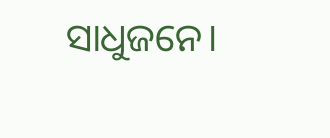ସାଧୁଜନେ।